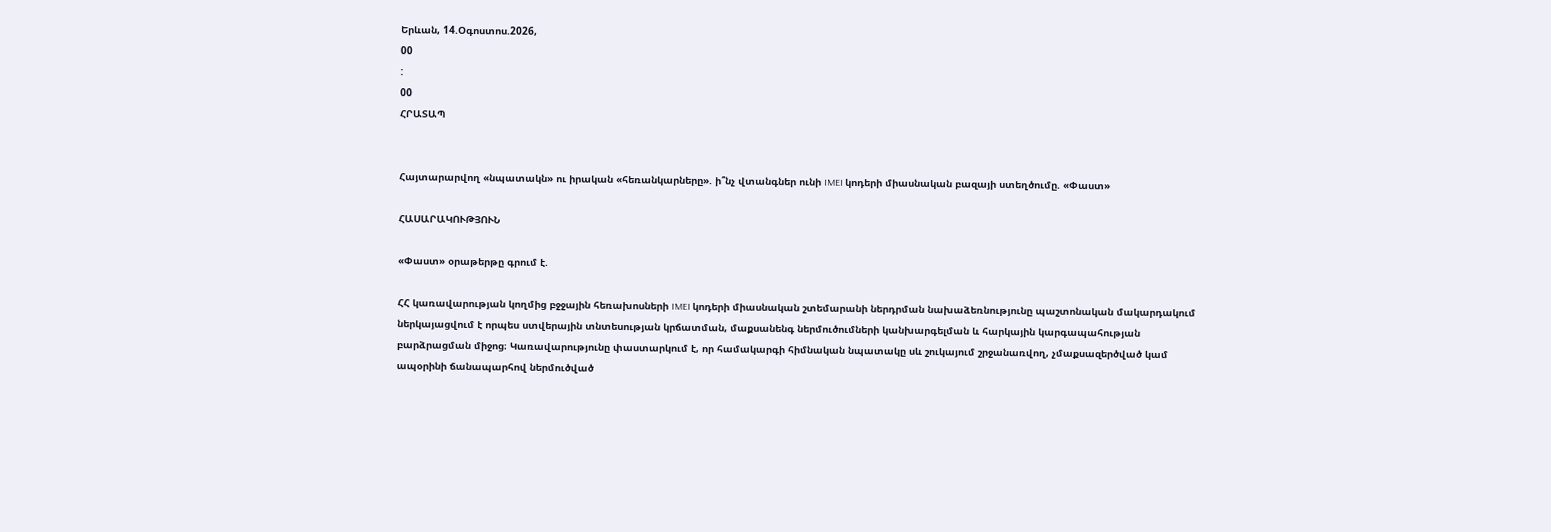Երևան, 14.Օգոստոս.2026,
00
:
00
ՀՐԱՏԱՊ


Հայտարարվող «նպատակն» ու իրական «հեռանկարները». ի՞նչ վտանգներ ունի IMEI կոդերի միասնական բազայի ստեղծումը. «Փաստ»

ՀԱՍԱՐԱԿՈՒԹՅՈՒՆ

«Փաստ» օրաթերթը գրում է.

ՀՀ կառավարության կողմից բջջային հեռախոսների IMEI կոդերի միասնական շտեմարանի ներդրման նախաձեռնությունը պաշտոնական մակարդակում ներկայացվում է որպես ստվերային տնտեսության կրճատման, մաքսանենգ ներմուծումների կանխարգելման և հարկային կարգապահության բարձրացման միջոց։ Կառավարությունը փաստարկում է, որ համակարգի հիմնական նպատակը սև շուկայում շրջանառվող, չմաքսազերծված կամ ապօրինի ճանապարհով ներմուծված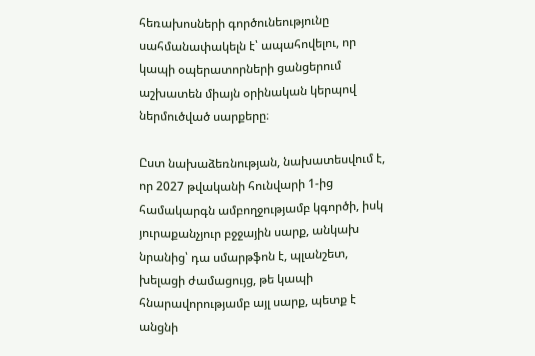հեռախոսների գործունեությունը սահմանափակելն է՝ ապահովելու, որ կապի օպերատորների ցանցերում աշխատեն միայն օրինական կերպով ներմուծված սարքերը։

Ըստ նախաձեռնության, նախատեսվում է, որ 2027 թվականի հունվարի 1-ից համակարգն ամբողջությամբ կգործի, իսկ յուրաքանչյուր բջջային սարք, անկախ նրանից՝ դա սմարթֆոն է, պլանշետ, խելացի ժամացույց, թե կապի հնարավորությամբ այլ սարք, պետք է անցնի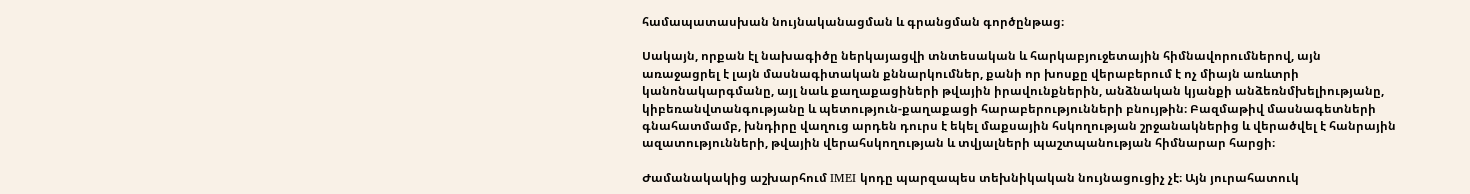համապատասխան նույնականացման և գրանցման գործընթաց։

Սակայն, որքան էլ նախագիծը ներկայացվի տնտեսական և հարկաբյուջետային հիմնավորումներով, այն առաջացրել է լայն մասնագիտական քննարկումներ, քանի որ խոսքը վերաբերում է ոչ միայն առևտրի կանոնակարգմանը, այլ նաև քաղաքացիների թվային իրավունքներին, անձնական կյանքի անձեռնմխելիությանը, կիբեռանվտանգությանը և պետություն-քաղաքացի հարաբերությունների բնույթին։ Բազմաթիվ մասնագետների գնահատմամբ, խնդիրը վաղուց արդեն դուրս է եկել մաքսային հսկողության շրջանակներից և վերածվել է հանրային ազատությունների, թվային վերահսկողության և տվյալների պաշտպանության հիմնարար հարցի։

Ժամանակակից աշխարհում IMEI կոդը պարզապես տեխնիկական նույնացուցիչ չէ։ Այն յուրահատուկ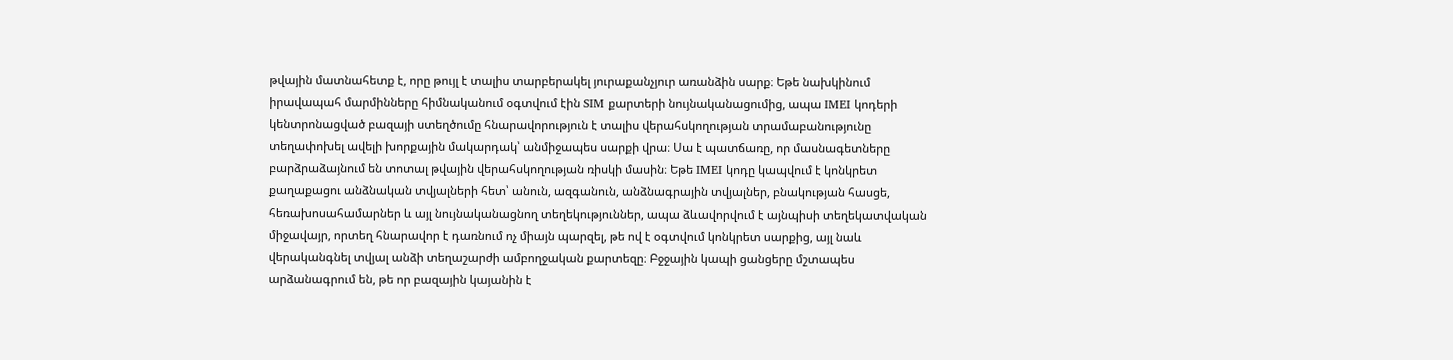թվային մատնահետք է, որը թույլ է տալիս տարբերակել յուրաքանչյուր առանձին սարք։ Եթե նախկինում իրավապահ մարմինները հիմնականում օգտվում էին SIM քարտերի նույնականացումից, ապա IMEI կոդերի կենտրոնացված բազայի ստեղծումը հնարավորություն է տալիս վերահսկողության տրամաբանությունը տեղափոխել ավելի խորքային մակարդակ՝ անմիջապես սարքի վրա։ Սա է պատճառը, որ մասնագետները բարձրաձայնում են տոտալ թվային վերահսկողության ռիսկի մասին։ Եթե IMEI կոդը կապվում է կոնկրետ քաղաքացու անձնական տվյալների հետ՝ անուն, ազգանուն, անձնագրային տվյալներ, բնակության հասցե, հեռախոսահամարներ և այլ նույնականացնող տեղեկություններ, ապա ձևավորվում է այնպիսի տեղեկատվական միջավայր, որտեղ հնարավոր է դառնում ոչ միայն պարզել, թե ով է օգտվում կոնկրետ սարքից, այլ նաև վերականգնել տվյալ անձի տեղաշարժի ամբողջական քարտեզը։ Բջջային կապի ցանցերը մշտապես արձանագրում են, թե որ բազային կայանին է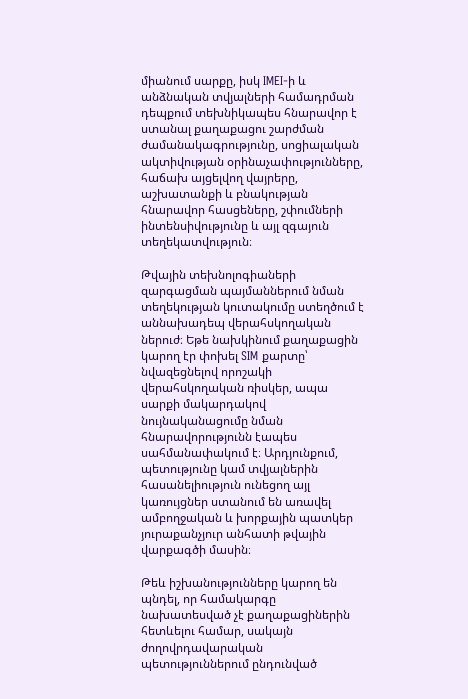միանում սարքը, իսկ IMEI-ի և անձնական տվյալների համադրման դեպքում տեխնիկապես հնարավոր է ստանալ քաղաքացու շարժման ժամանակագրությունը, սոցիալական ակտիվության օրինաչափությունները, հաճախ այցելվող վայրերը, աշխատանքի և բնակության հնարավոր հասցեները, շփումների ինտենսիվությունը և այլ զգայուն տեղեկատվություն։

Թվային տեխնոլոգիաների զարգացման պայմաններում նման տեղեկության կուտակումը ստեղծում է աննախադեպ վերահսկողական ներուժ։ Եթե նախկինում քաղաքացին կարող էր փոխել SIM քարտը՝ նվազեցնելով որոշակի վերահսկողական ռիսկեր, ապա սարքի մակարդակով նույնականացումը նման հնարավորությունն էապես սահմանափակում է։ Արդյունքում, պետությունը կամ տվյալներին հասանելիություն ունեցող այլ կառույցներ ստանում են առավել ամբողջական և խորքային պատկեր յուրաքանչյուր անհատի թվային վարքագծի մասին։

Թեև իշխանությունները կարող են պնդել, որ համակարգը նախատեսված չէ քաղաքացիներին հետևելու համար, սակայն ժողովրդավարական պետություններում ընդունված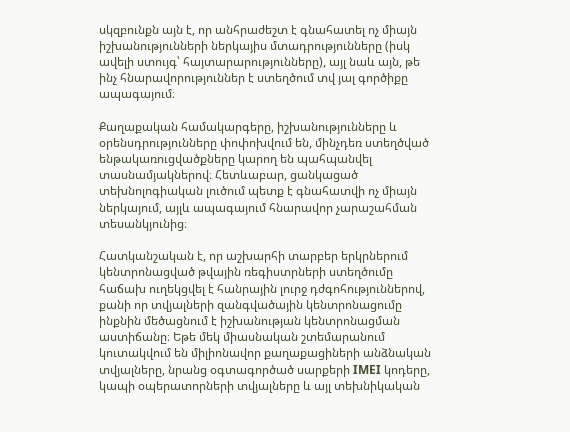սկզբունքն այն է, որ անհրաժեշտ է գնահատել ոչ միայն իշխանությունների ներկայիս մտադրությունները (իսկ ավելի ստույգ՝ հայտարարությունները), այլ նաև այն, թե ինչ հնարավորություններ է ստեղծում տվ յալ գործիքը ապագայում։

Քաղաքական համակարգերը, իշխանությունները և օրենսդրությունները փոփոխվում են, մինչդեռ ստեղծված ենթակառուցվածքները կարող են պահպանվել տասնամյակներով։ Հետևաբար, ցանկացած տեխնոլոգիական լուծում պետք է գնահատվի ոչ միայն ներկայում, այլև ապագայում հնարավոր չարաշահման տեսանկյունից։

Հատկանշական է, որ աշխարհի տարբեր երկրներում կենտրոնացված թվային ռեգիստրների ստեղծումը հաճախ ուղեկցվել է հանրային լուրջ դժգոհություններով, քանի որ տվյալների զանգվածային կենտրոնացումը ինքնին մեծացնում է իշխանության կենտրոնացման աստիճանը։ Եթե մեկ միասնական շտեմարանում կուտակվում են միլիոնավոր քաղաքացիների անձնական տվյալները, նրանց օգտագործած սարքերի IMEI կոդերը, կապի օպերատորների տվյալները և այլ տեխնիկական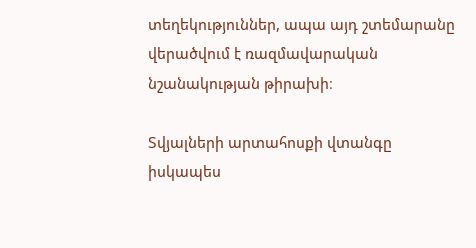տեղեկություններ, ապա այդ շտեմարանը վերածվում է ռազմավարական նշանակության թիրախի։

Տվյալների արտահոսքի վտանգը իսկապես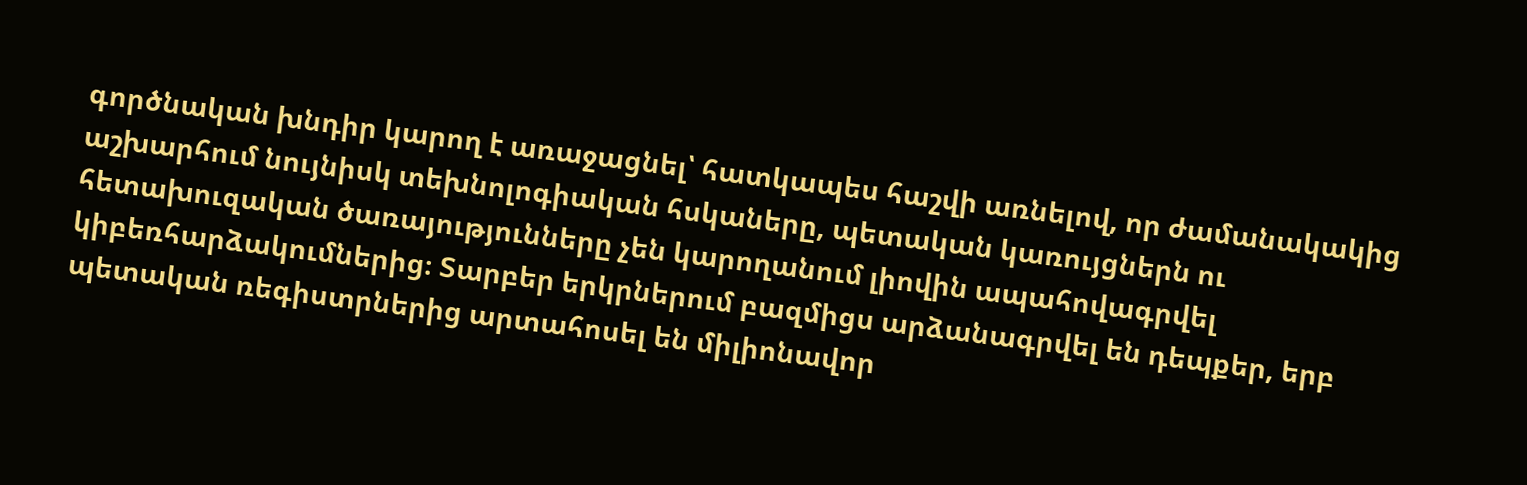գործնական խնդիր կարող է առաջացնել՝ հատկապես հաշվի առնելով, որ ժամանակակից աշխարհում նույնիսկ տեխնոլոգիական հսկաները, պետական կառույցներն ու հետախուզական ծառայությունները չեն կարողանում լիովին ապահովագրվել կիբեռհարձակումներից։ Տարբեր երկրներում բազմիցս արձանագրվել են դեպքեր, երբ պետական ռեգիստրներից արտահոսել են միլիոնավոր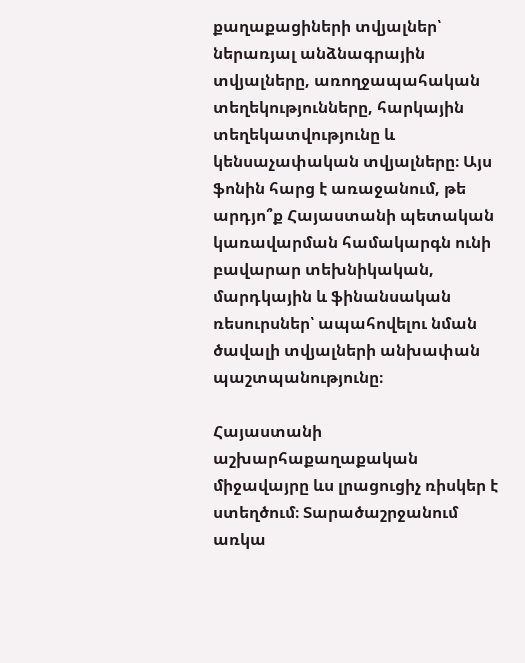քաղաքացիների տվյալներ՝ ներառյալ անձնագրային տվյալները, առողջապահական տեղեկությունները, հարկային տեղեկատվությունը և կենսաչափական տվյալները։ Այս ֆոնին հարց է առաջանում, թե արդյո՞ք Հայաստանի պետական կառավարման համակարգն ունի բավարար տեխնիկական, մարդկային և ֆինանսական ռեսուրսներ՝ ապահովելու նման ծավալի տվյալների անխափան պաշտպանությունը։

Հայաստանի աշխարհաքաղաքական միջավայրը ևս լրացուցիչ ռիսկեր է ստեղծում։ Տարածաշրջանում առկա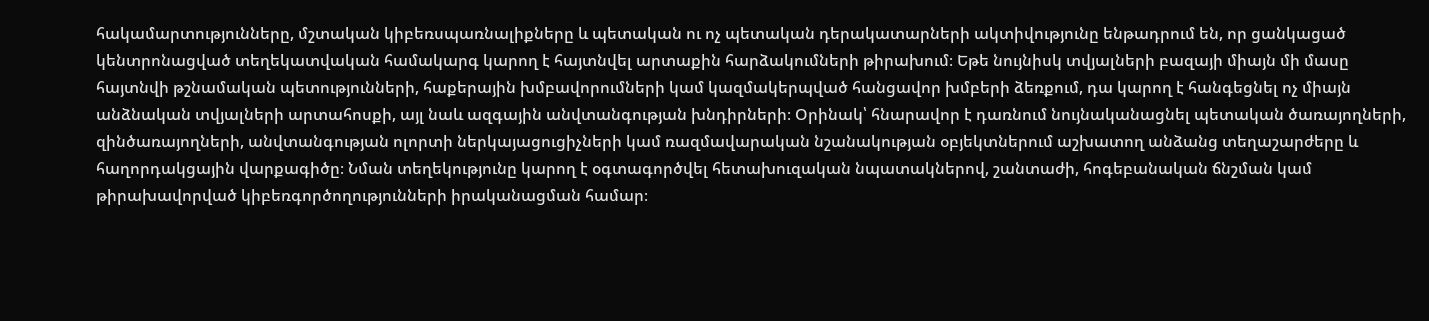հակամարտությունները, մշտական կիբեռսպառնալիքները և պետական ու ոչ պետական դերակատարների ակտիվությունը ենթադրում են, որ ցանկացած կենտրոնացված տեղեկատվական համակարգ կարող է հայտնվել արտաքին հարձակումների թիրախում։ Եթե նույնիսկ տվյալների բազայի միայն մի մասը հայտնվի թշնամական պետությունների, հաքերային խմբավորումների կամ կազմակերպված հանցավոր խմբերի ձեռքում, դա կարող է հանգեցնել ոչ միայն անձնական տվյալների արտահոսքի, այլ նաև ազգային անվտանգության խնդիրների։ Օրինակ՝ հնարավոր է դառնում նույնականացնել պետական ծառայողների, զինծառայողների, անվտանգության ոլորտի ներկայացուցիչների կամ ռազմավարական նշանակության օբյեկտներում աշխատող անձանց տեղաշարժերը և հաղորդակցային վարքագիծը։ Նման տեղեկությունը կարող է օգտագործվել հետախուզական նպատակներով, շանտաժի, հոգեբանական ճնշման կամ թիրախավորված կիբեռգործողությունների իրականացման համար։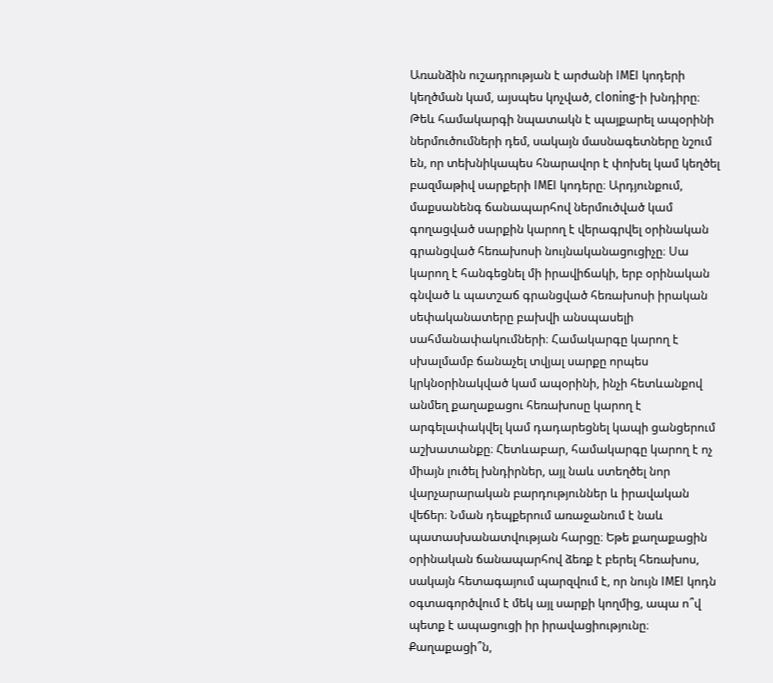Առանձին ուշադրության է արժանի IMEI կոդերի կեղծման կամ, այսպես կոչված, cloning-ի խնդիրը։ Թեև համակարգի նպատակն է պայքարել ապօրինի ներմուծումների դեմ, սակայն մասնագետները նշում են, որ տեխնիկապես հնարավոր է փոխել կամ կեղծել բազմաթիվ սարքերի IMEI կոդերը։ Արդյունքում, մաքսանենգ ճանապարհով ներմուծված կամ գողացված սարքին կարող է վերագրվել օրինական գրանցված հեռախոսի նույնականացուցիչը։ Սա կարող է հանգեցնել մի իրավիճակի, երբ օրինական գնված և պատշաճ գրանցված հեռախոսի իրական սեփականատերը բախվի անսպասելի սահմանափակումների։ Համակարգը կարող է սխալմամբ ճանաչել տվյալ սարքը որպես կրկնօրինակված կամ ապօրինի, ինչի հետևանքով անմեղ քաղաքացու հեռախոսը կարող է արգելափակվել կամ դադարեցնել կապի ցանցերում աշխատանքը։ Հետևաբար, համակարգը կարող է ոչ միայն լուծել խնդիրներ, այլ նաև ստեղծել նոր վարչարարական բարդություններ և իրավական վեճեր։ Նման դեպքերում առաջանում է նաև պատասխանատվության հարցը։ Եթե քաղաքացին օրինական ճանապարհով ձեռք է բերել հեռախոս, սակայն հետագայում պարզվում է, որ նույն IMEI կոդն օգտագործվում է մեկ այլ սարքի կողմից, ապա ո՞վ պետք է ապացուցի իր իրավացիությունը։ Քաղաքացի՞ն,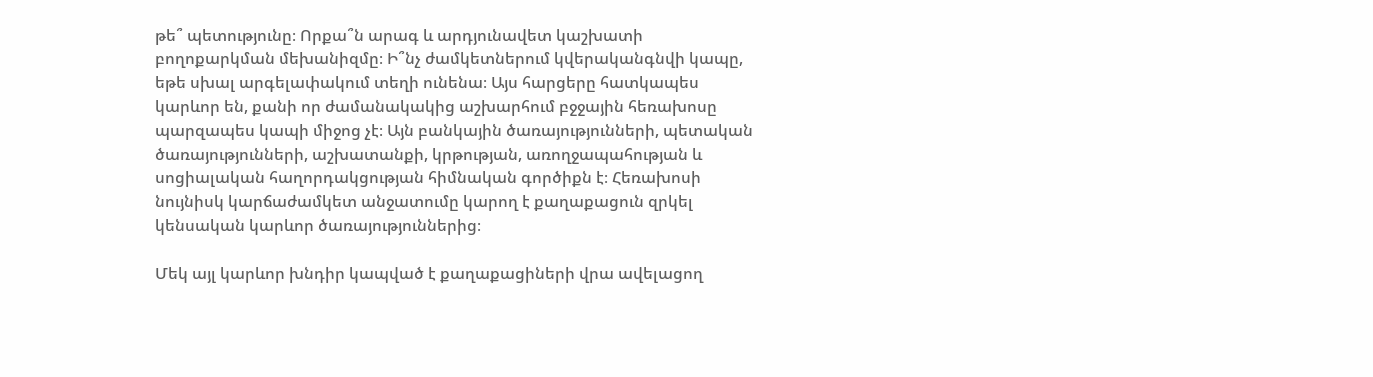թե՞ պետությունը։ Որքա՞ն արագ և արդյունավետ կաշխատի բողոքարկման մեխանիզմը։ Ի՞նչ ժամկետներում կվերականգնվի կապը, եթե սխալ արգելափակում տեղի ունենա։ Այս հարցերը հատկապես կարևոր են, քանի որ ժամանակակից աշխարհում բջջային հեռախոսը պարզապես կապի միջոց չէ։ Այն բանկային ծառայությունների, պետական ծառայությունների, աշխատանքի, կրթության, առողջապահության և սոցիալական հաղորդակցության հիմնական գործիքն է։ Հեռախոսի նույնիսկ կարճաժամկետ անջատումը կարող է քաղաքացուն զրկել կենսական կարևոր ծառայություններից։

Մեկ այլ կարևոր խնդիր կապված է քաղաքացիների վրա ավելացող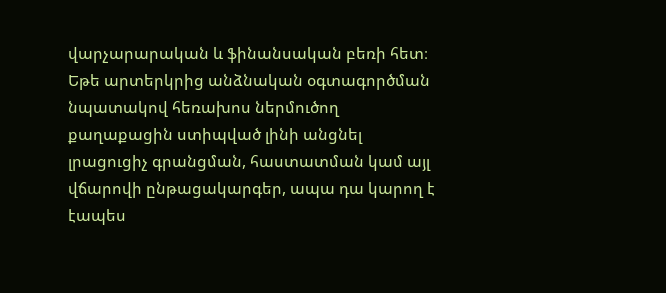վարչարարական և ֆինանսական բեռի հետ։ Եթե արտերկրից անձնական օգտագործման նպատակով հեռախոս ներմուծող քաղաքացին ստիպված լինի անցնել լրացուցիչ գրանցման, հաստատման կամ այլ վճարովի ընթացակարգեր, ապա դա կարող է էապես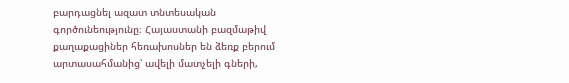բարդացնել ազատ տնտեսական գործունեությունը։ Հայաստանի բազմաթիվ քաղաքացիներ հեռախոսներ են ձեռք բերում արտասահմանից՝ ավելի մատչելի գների,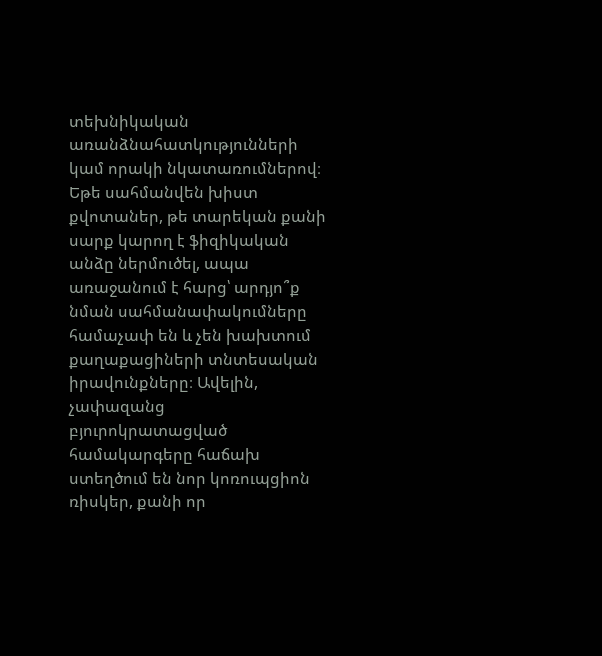տեխնիկական առանձնահատկությունների կամ որակի նկատառումներով։ Եթե սահմանվեն խիստ քվոտաներ, թե տարեկան քանի սարք կարող է ֆիզիկական անձը ներմուծել, ապա առաջանում է հարց՝ արդյո՞ք նման սահմանափակումները համաչափ են և չեն խախտում քաղաքացիների տնտեսական իրավունքները։ Ավելին, չափազանց բյուրոկրատացված համակարգերը հաճախ ստեղծում են նոր կոռուպցիոն ռիսկեր, քանի որ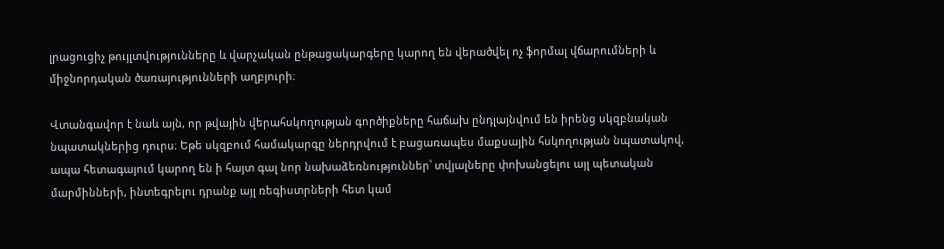լրացուցիչ թույլտվությունները և վարչական ընթացակարգերը կարող են վերածվել ոչ ֆորմալ վճարումների և միջնորդական ծառայությունների աղբյուրի։

Վտանգավոր է նաև այն, որ թվային վերահսկողության գործիքները հաճախ ընդլայնվում են իրենց սկզբնական նպատակներից դուրս։ Եթե սկզբում համակարգը ներդրվում է բացառապես մաքսային հսկողության նպատակով, ապա հետագայում կարող են ի հայտ գալ նոր նախաձեռնություններ՝ տվյալները փոխանցելու այլ պետական մարմինների, ինտեգրելու դրանք այլ ռեգիստրների հետ կամ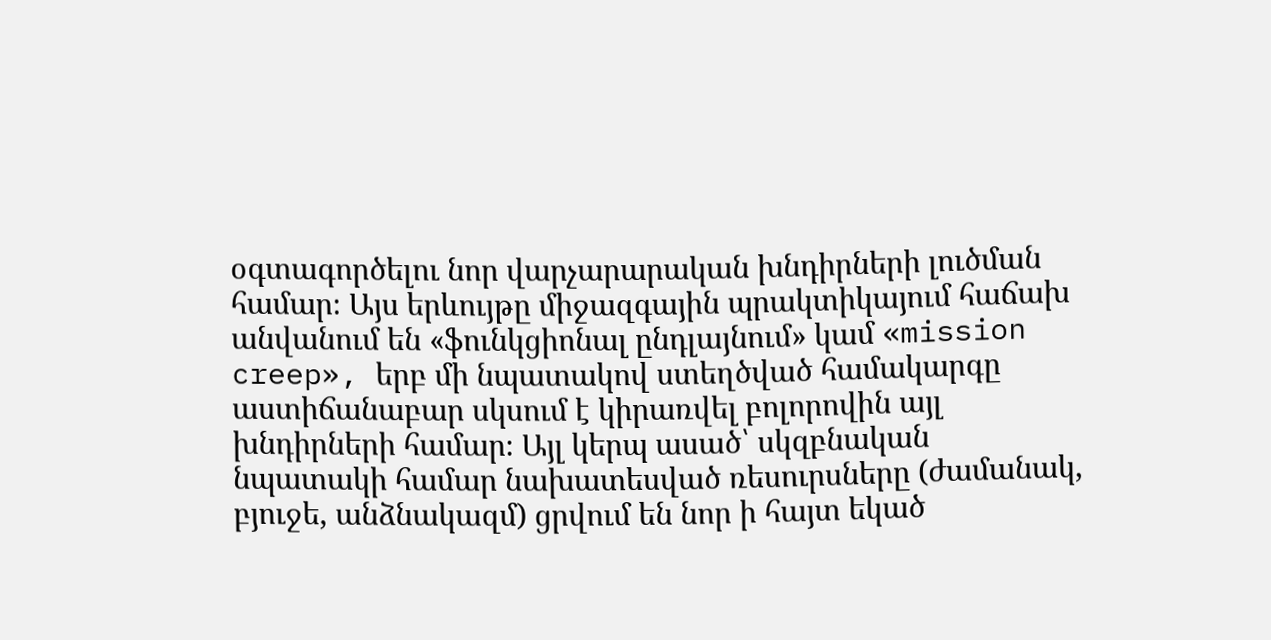օգտագործելու նոր վարչարարական խնդիրների լուծման համար։ Այս երևույթը միջազգային պրակտիկայում հաճախ անվանում են «ֆունկցիոնալ ընդլայնում» կամ «mission creep», երբ մի նպատակով ստեղծված համակարգը աստիճանաբար սկսում է կիրառվել բոլորովին այլ խնդիրների համար։ Այլ կերպ ասած՝ սկզբնական նպատակի համար նախատեսված ռեսուրսները (ժամանակ, բյուջե, անձնակազմ) ցրվում են նոր ի հայտ եկած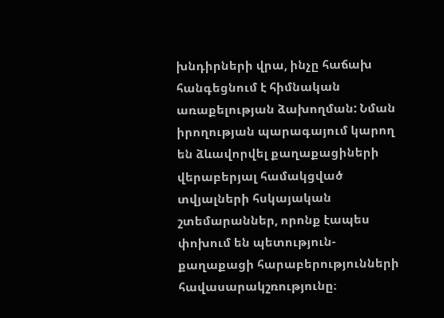խնդիրների վրա, ինչը հաճախ հանգեցնում է հիմնական առաքելության ձախողման: Նման իրողության պարագայում կարող են ձևավորվել քաղաքացիների վերաբերյալ համակցված տվյալների հսկայական շտեմարաններ, որոնք էապես փոխում են պետություն-քաղաքացի հարաբերությունների հավասարակշռությունը։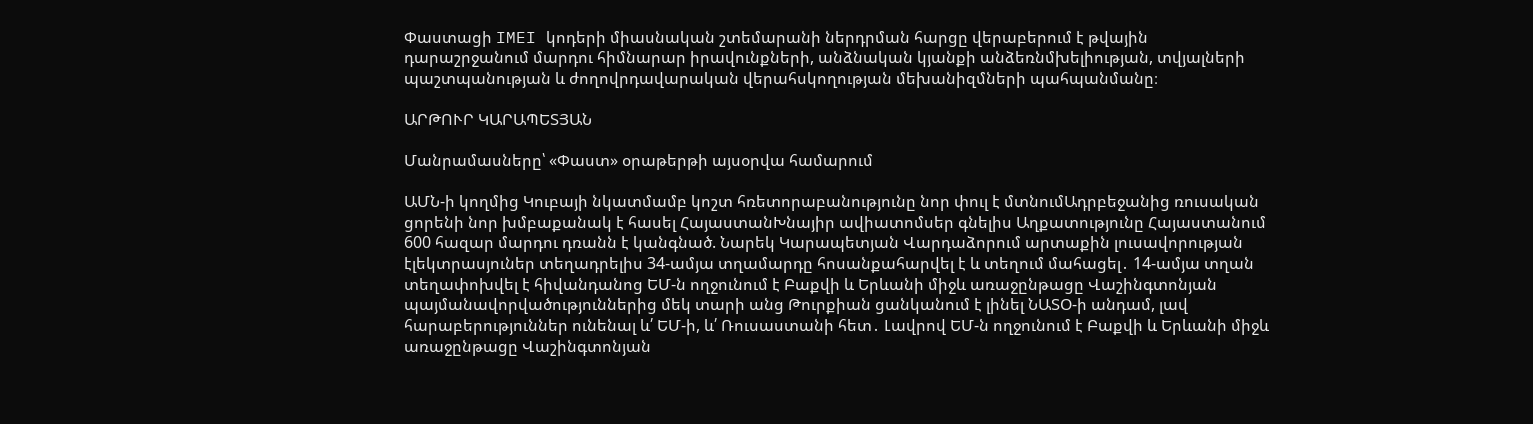Փաստացի IMEI կոդերի միասնական շտեմարանի ներդրման հարցը վերաբերում է թվային դարաշրջանում մարդու հիմնարար իրավունքների, անձնական կյանքի անձեռնմխելիության, տվյալների պաշտպանության և ժողովրդավարական վերահսկողության մեխանիզմների պահպանմանը։

ԱՐԹՈՒՐ ԿԱՐԱՊԵՏՅԱՆ

Մանրամասները՝ «Փաստ» օրաթերթի այսօրվա համարում

ԱՄՆ-ի կողմից Կուբայի նկատմամբ կոշտ հռետորաբանությունը նոր փուլ է մտնումԱդրբեջանից ռուսական ցորենի նոր խմբաքանակ է հասել ՀայաստանԽնայիր ավիատոմսեր գնելիս Աղքատությունը Հայաստանում 600 հազար մարդու դռանն է կանգնած. Նարեկ Կարապետյան Վարդաձորում արտաքին լուսավորության էլեկտրասյուներ տեղադրելիս 34-ամյա տղամարդը հոսանքահարվել է և տեղում մահացել․ 14-ամյա տղան տեղափոխվել է հիվանդանոց ԵՄ-ն ողջունում է Բաքվի և Երևանի միջև առաջընթացը Վաշինգտոնյան պայմանավորվածություններից մեկ տարի անց Թուրքիան ցանկանում է լինել ՆԱՏՕ-ի անդամ, լավ հարաբերություններ ունենալ և՛ ԵՄ-ի, և՛ Ռուսաստանի հետ․ Լավրով ԵՄ-ն ողջունում է Բաքվի և Երևանի միջև առաջընթացը Վաշինգտոնյան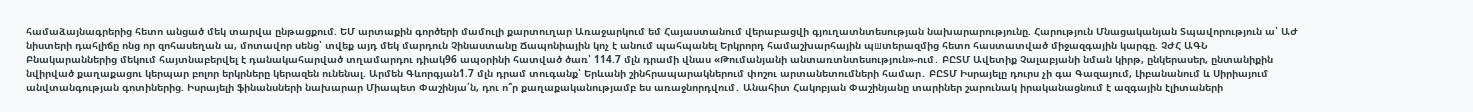համաձայնագրերից հետո անցած մեկ տարվա ընթացքում. ԵՄ արտաքին գործերի մամուլի քարտուղար Առաջարկում եմ Հայաստանում վերաբացվի գյուղատնտեսության նախարարությունը. Հարություն Մնացականյան Տպավորություն ա՝ ԱԺ նիստերի դահլիճը ոնց որ զոհասեղան ա, մոտավոր սենց՝ տվեք այդ մեկ մարդուն Չինաստանը Ճապոնիային կոչ է անում պահպանել Երկրորդ համաշխարհային պшտերազմից հետո հաստատված միջազգային կարգը. ՉԺՀ ԱԳՆ Բնակարաններից մեկում հայտնաբերվել է դանակահարված տղամարդու դիակ96 ապօրինի հատված ծառ՝ 114.7 մլն դրամի վնաս «Թումանյանի անտառտնտեսություն»-ում․ ԲԸՏՄ Ավետիք Չալաբյանի նման կիրթ, ընկերասեր, ընտանիքին նվիրված քաղաքացու կերպար բոլոր երկրները կերազեն ունենալ. Արմեն Գևորգյան1.7 մլն դրամ տուգանք՝ Երևանի շինհրապարակներում փոշու արտանետումների համար․ ԲԸՏՄ Իսրայելը դուրս չի գա Գազայում, Լիբանանում և Սիրիայում անվտանգության գոտիներից. Իսրայելի ֆինանսների նախարար Միապետ Փաշինյա՛ն, դու ո՞ր քաղաքականությամբ ես առաջնորդվում․ Անահիտ Հակոբյան Փաշինյանը տարիներ շարունակ իրականացնում է ազգային էլիտաների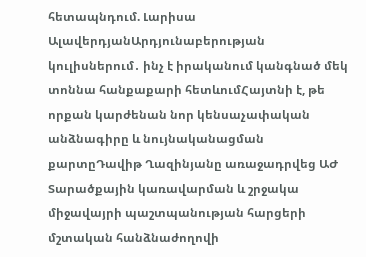հետապնդում. Լարիսա ԱլավերդյանԱրդյունաբերության կուլիսներում․ ինչ է իրականում կանգնած մեկ տոննա հանքաքարի հետևումՀայտնի է, թե որքան կարժենան նոր կենսաչափական անձնագիրը և նույնականացման քարտըԴավիթ Ղազինյանը առաջադրվեց ԱԺ Տարածքային կառավարման և շրջակա միջավայրի պաշտպանության հարցերի մշտական հանձնաժողովի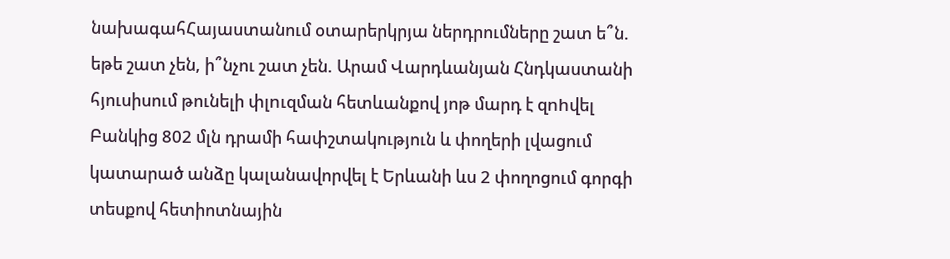նախագահՀայաստանում օտարերկրյա ներդրումները շատ ե՞ն. եթե շատ չեն, ի՞նչու շատ չեն. Արամ Վարդևանյան Հնդկաստանի հյուսիսում թունելի փլnւզման հետևանքով յոթ մարդ է զnhվել Բանկից 802 մլն դրամի հափշտակություն և փողերի լվացում կատարած անձը կալանավորվել է Երևանի ևս 2 փողոցում գորգի տեսքով հետիոտնային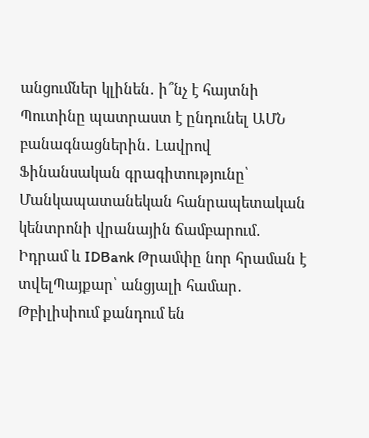անցումներ կլինեն․ ի՞նչ է հայտնի Պուտինը պատրաստ է ընդունել ԱՄՆ բանագնացներին․ Լավրով Ֆինանսական գրագիտությունը՝ Մանկապատանեկան հանրապետական կենտրոնի վրանային ճամբարում․ Իդրամ և IDBank Թրամփը նոր հրաման է տվելՊայքար՝ անցյալի համար․ Թբիլիսիում քանդում են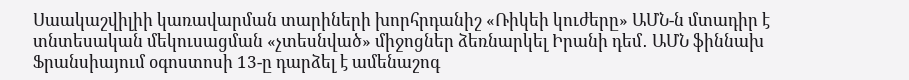Սաակաշվիլիի կառավարման տարիների խորհրդանիշ «Ռիկեի կուժերը» ԱՄՆ-ն մտադիր է տնտեսական մեկուսացման «չտեսնված» միջոցներ ձեռնարկել Իրանի դեմ․ ԱՄՆ ֆիննախ Ֆրանսիայում օգոստոսի 13-ը դարձել է ամենաշոգ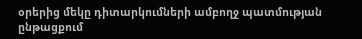օրերից մեկը դիտարկումների ամբողջ պատմության ընթացքում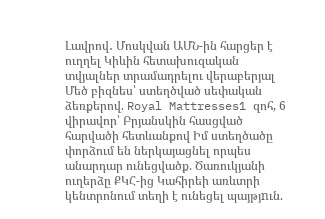Լավրով․ Մոսկվան ԱՄՆ-ին հարցեր է ուղղել Կիևին հետախուզական տվյալներ տրամադրելու վերաբերյալ Մեծ բիզնես՝ ստեղծված սեփական ձեռքերով. Royal Mattresses1 զոհ, 6 վիրավոր՝ Բրյանսկին հասցված հարվածի հետևանքով Իմ ստեղծածը փորձում են ներկայացնել որպես անարդար ունեցվածք. Ծառուկյանի ուղերձը ՔԿՀ-ից Կահիրեի առևտրի կենտրոնում տեղի է ունեցել պայթյnւն.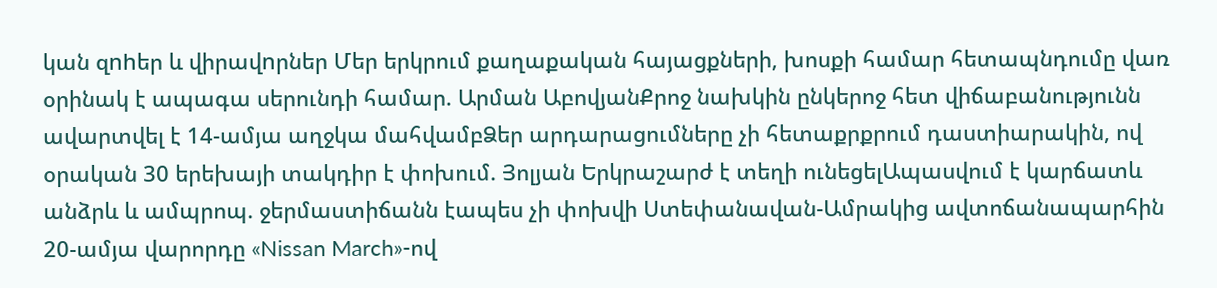կան զnhեր և վիրավnրներ Մեր երկրում քաղաքական հայացքների, խոսքի համար հետապնդումը վառ օրինակ է ապագա սերունդի համար. Արման ԱբովյանՔրոջ նախկին ընկերոջ հետ վիճաբանությունն ավարտվել է 14-ամյա աղջկա մահվամբՁեր արդարացումները չի հետաքրքրում դաստիարակին, ով օրական 30 երեխայի տակդիր է փոխում. Յոլյան Երկրաշարժ է տեղի ունեցելԱպասվում է կարճատև անձրև և ամպրոպ. ջերմաստիճանն էապես չի փոխվի Ստեփանավան-Ամրակից ավտոճանապարհին 20-ամյա վարորդը «Nissan March»-ով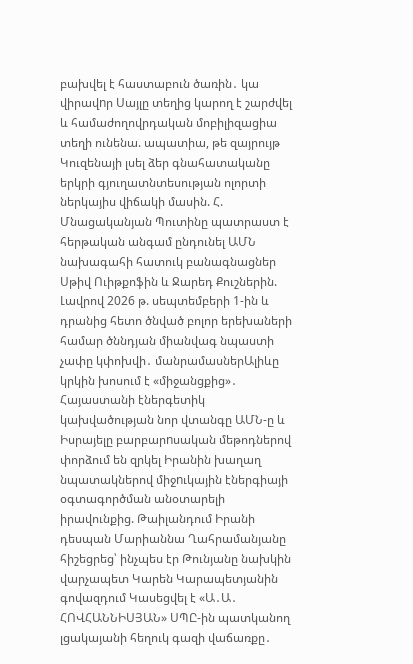բախվել է հաստաբուն ծառին․ կա վիրավnր Սայլը տեղից կարող է շարժվել և համաժողովրդական մոբիլիզացիա տեղի ունենա. ապատիա, թե զայրույթ Կուզենայի լսել ձեր գնահատականը երկրի գյուղատնտեսության ոլորտի ներկայիս վիճակի մասին. Հ. Մնացականյան Պուտինը պատրաստ է հերթական անգամ ընդունել ԱՄՆ նախագահի հատուկ բանագնացներ Սթիվ Ուիթքոֆին և Ջարեդ Քուշներին. Լավրով 2026 թ. սեպտեմբերի 1-ին և դրանից հետո ծնված բոլոր երեխաների համար ծննդյան միանվագ նպաստի չափը կփոխվի․ մանրամասներԱլիևը կրկին խոսում է «միջանցքից»․ Հայաստանի էներգետիկ կախվածության նոր վտանգը ԱՄՆ-ը և Իսրայելը բարբարnսական մեթոդներով փորձում են զրկել Իրանին խաղաղ նպատակներով միջnւկային էներգիայի օգտագործման անօտարելի իրավունքից. Թաիլանդում Իրանի դեսպան Մարիաննա Ղահրամանյանը հիշեցրեց՝ ինչպես էր Թունյանը նախկին վարչապետ Կարեն Կարապետյանին գովազդում Կասեցվել է «Ա․Ա․ ՀՈՎՀԱՆՆԻՍՅԱՆ» ՍՊԸ-ին պատկանող լցակայանի հեղուկ գազի վաճառքը․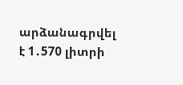արձանագրվել է 1․570 լիտրի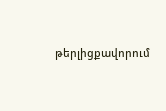թերլիցքավորում